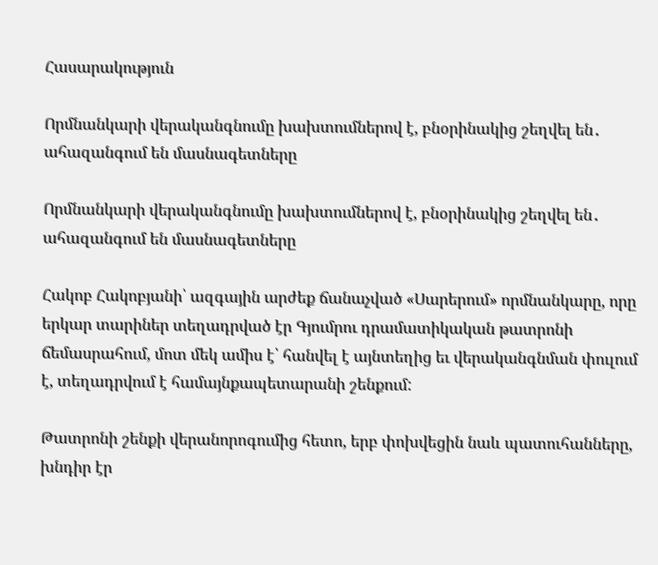Հասարակություն

Որմնանկարի վերականգնումը խախտումներով է, բնօրինակից շեղվել են․ ահազանգում են մասնագետները

Որմնանկարի վերականգնումը խախտումներով է, բնօրինակից շեղվել են․ ահազանգում են մասնագետները

Հակոբ Հակոբյանի՝ ազգային արժեք ճանաչված «Սարերում» որմնանկարը, որը երկար տարիներ տեղադրված էր Գյումրու դրամատիկական թատրոնի ճեմասրահում, մոտ մեկ ամիս է՝ հանվել է այնտեղից եւ վերականգնման փուլում է, տեղադրվում է համայնքապետարանի շենքում:

Թատրոնի շենքի վերանորոգումից հետո, երբ փոխվեցին նաև պատուհանները,  խնդիր էր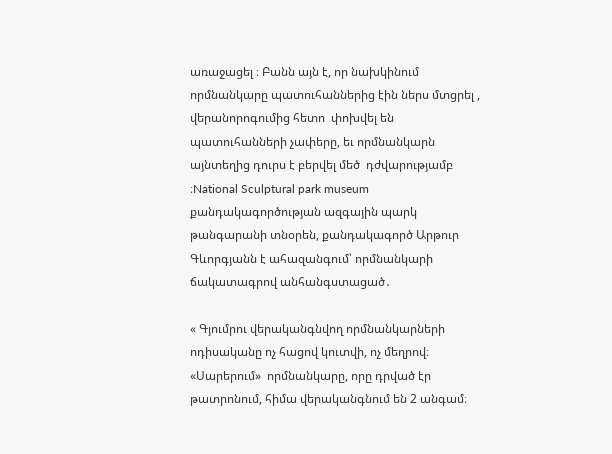առաջացել ։ Բանն այն է, որ նախկինում  որմնանկարը պատուհաններից էին ներս մտցրել , վերանորոգումից հետո  փոխվել են պատուհանների չափերը, եւ որմնանկարն այնտեղից դուրս է բերվել մեծ  դժվարությամբ ։National Sculptural park museum քանդակագործության ազգային պարկ թանգարանի տնօրեն, քանդակագործ Արթուր Գևորգյանն է ահազանգում՝ որմնանկարի ճակատագրով անհանգստացած․

« Գյումրու վերականգնվող որմնանկարների ոդիսականը ոչ հացով կուտվի, ոչ մեղրով։ «Սարերում»  որմնանկարը, որը դրված էր թատրոնում, հիմա վերականգնում են 2 անգամ։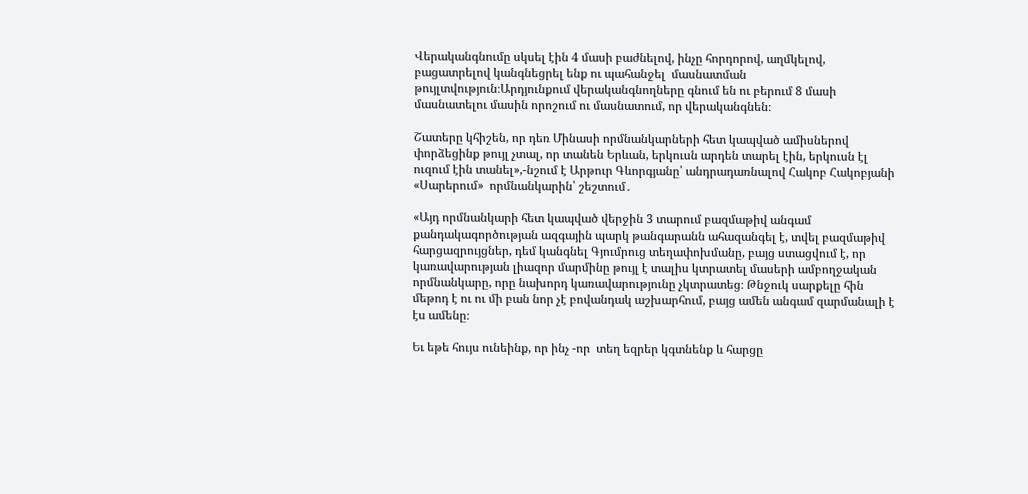Վերականգնումը սկսել էին 4 մասի բաժնելով, ինչը հորդորով, աղմկելով, բացատրելով կանգնեցրել ենք ու պահանջել  մասնատման թույլտվություն։Արդյունքում վերականգնողները գնում են ու բերում 8 մասի մասնատելու մասին որոշում ու մասնատում, որ վերականգնեն։

Շատերը կհիշեն, որ դեռ Մինասի որմնանկարների հետ կապված ամիսներով փորձեցինք թույլ չտալ, որ տանեն Երևան, երկուսն արդեն տարել էին, երկուսն էլ ուզում էին տանել»,-նշում է Արթուր Գևորգյանը՝ անդրադառնալով Հակոբ Հակոբյանի «Սարերում»  որմնանկարին՝ շեշտում․

«Այդ որմնանկարի հետ կապված վերջին 3 տարում բազմաթիվ անգամ քանդակագործության ազգային պարկ թանգարանն ահազանգել է, տվել բազմաթիվ հարցազրույցներ, դեմ կանգնել Գյումրուց տեղափոխմանը, բայց ստացվում է, որ կառավարության լիազոր մարմինը թույլ է տալիս կտրատել մասերի ամբողջական որմնանկարը, որը նախորդ կառավարությունը չկտրատեց։ Թնջուկ սարքելը հին մեթոդ է ու ու մի բան նոր չէ բովանդակ աշխարհում, բայց ամեն անգամ զարմանալի է էս ամենը։

Եւ եթե հույս ունեինք, որ ինչ -որ  տեղ եզրեր կգտնենք և հարցը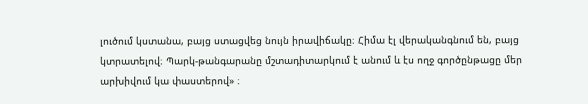լուծում կստանա, բայց ստացվեց նույն իրավիճակը։ Հիմա էլ վերականգնում են, բայց կտրատելով։ Պարկ-թանգարանը մշտադիտարկում է անում և էս ողջ գործընթացը մեր արխիվում կա փաստերով» ։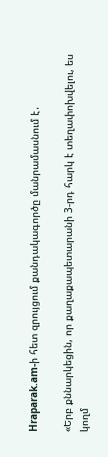Hraparak.am-ի հետ զրույցում քանդակագործը մանրամասնում է․

«Երբ քննարկեցին, որ քաղաքապետարանի 3-րդ հարկ է տեղափոխվելու, ես կողմ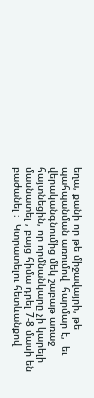եղա, քանի որ թե միջավայրի, թե պահպանման առումով  հարմար է,  եւ վերականգնումից մեկ շաբաթ առաջ հայտնեցին, որ որմնանկարը չի կարելի մասնատել , բայց հիմա դրել 7-8 մասի են բաժանել ։  Կտրատելու հետևանքով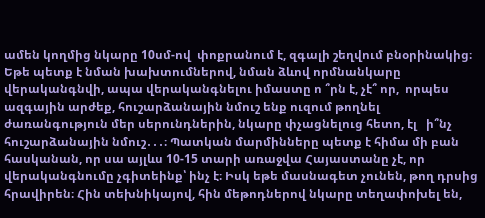ամեն կողմից նկարը 10սմ-ով  փոքրանում է, զգալի շեղվում բնօրինակից։ Եթե պետք է նման խախտումներով, նման ձևով որմնանկարը վերականգնվի, ապա վերականգնելու իմաստը ո ՞րն է, չէ՞ որ,  որպես  ազգային արժեք, հուշարձանային նմուշ ենք ուզում թողնել  ժառանգություն մեր սերունդներին, նկարը փչացնելուց հետո, էլ   ի՞նչ հուշարձանային նմուշ․․․։ Պատկան մարմինները պետք է հիմա մի բան հասկանան, որ սա այլևս 10-15 տարի առաջվա Հայաստանը չէ, որ վերականգնումը չգիտեինք՝ ինչ է։ Իսկ եթե մասնագետ չունեն, թող դրսից հրավիրեն։ Հին տեխնիկայով, հին մեթոդներով նկարը տեղափոխել են,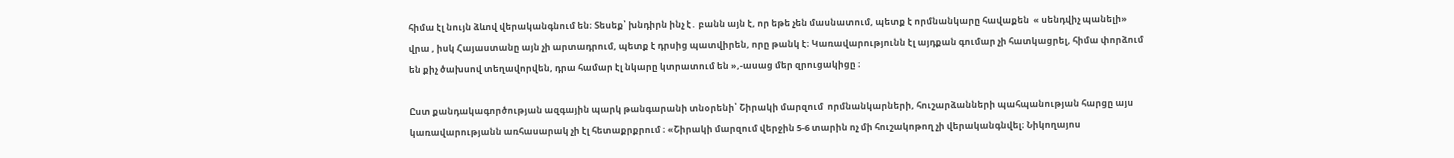հիմա էլ նույն ձևով վերականգնում են։ Տեսեք՝ խնդիրն ինչ է․ բանն այն է, որ եթե չեն մասնատում, պետք է որմնանկարը հավաքեն  « սենդվիչ պանելի» վրա , իսկ Հայաստանը այն չի արտադրում, պետք է դրսից պատվիրեն, որը թանկ է։ Կառավարությունն էլ այդքան գումար չի հատկացրել, հիմա փորձում են քիչ ծախսով տեղավորվեն, դրա համար էլ նկարը կտրատում են »,-ասաց մեր զրուցակիցը ։

Ըստ քանդակագործության ազգային պարկ թանգարանի տնօրենի՝ Շիրակի մարզում  որմնանկարների, հուշարձանների պահպանության հարցը այս  կառավարությանն առհասարակ չի էլ հետաքրքրում ։ «Շիրակի մարզում վերջին 5-6 տարին ոչ մի հուշակոթող չի վերականգնվել։ Նիկողայոս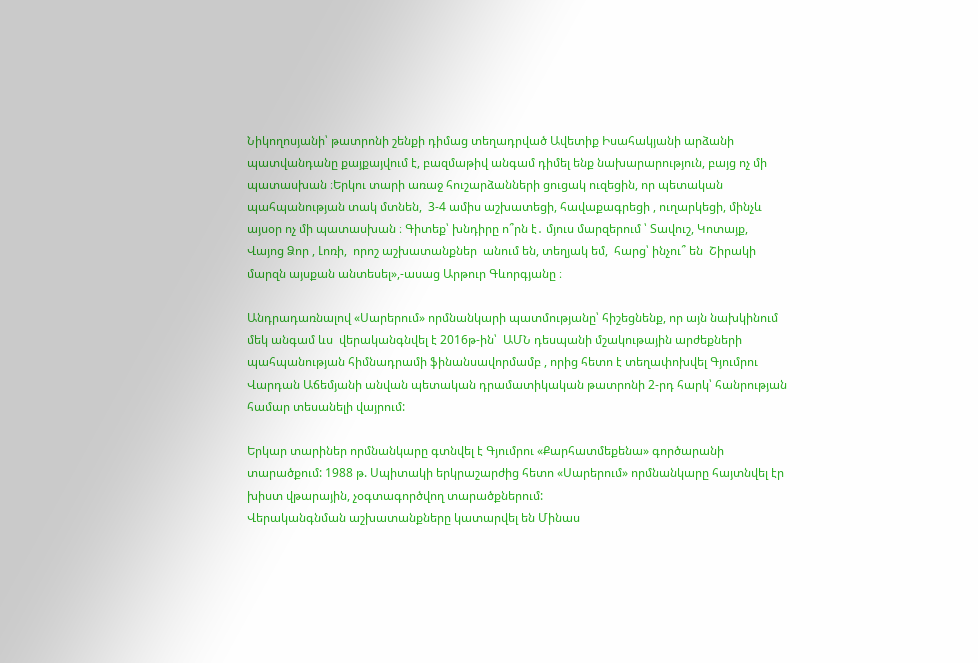Նիկողոսյանի՝ թատրոնի շենքի դիմաց տեղադրված Ավետիք Իսահակյանի արձանի պատվանդանը քայքայվում է, բազմաթիվ անգամ դիմել ենք նախարարություն, բայց ոչ մի պատասխան ։Երկու տարի առաջ հուշարձանների ցուցակ ուզեցին, որ պետական պահպանության տակ մտնեն,  3-4 ամիս աշխատեցի, հավաքագրեցի , ուղարկեցի, մինչև այսօր ոչ մի պատասխան ։ Գիտեք՝ խնդիրը ո՞րն է․ մյուս մարզերում ՝ Տավուշ, Կոտայք, Վայոց Ձոր , Լոռի,  որոշ աշխատանքներ  անում են, տեղյակ եմ,  հարց՝ ինչու՞ են  Շիրակի մարզն այսքան անտեսել»,-ասաց Արթուր Գևորգյանը ։

Անդրադառնալով «Սարերում» որմնանկարի պատմությանը՝ հիշեցնենք, որ այն նախկինում  մեկ անգամ ևս  վերականգնվել է 2016թ-ին՝  ԱՄՆ դեսպանի մշակութային արժեքների պահպանության հիմնադրամի ֆինանսավորմամբ , որից հետո է տեղափոխվել Գյումրու Վարդան Աճեմյանի անվան պետական դրամատիկական թատրոնի 2-րդ հարկ՝ հանրության համար տեսանելի վայրում:

Երկար տարիներ որմնանկարը գտնվել է Գյումրու «Քարհատմեքենա» գործարանի տարածքում: 1988 թ. Սպիտակի երկրաշարժից հետո «Սարերում» որմնանկարը հայտնվել էր խիստ վթարային, չօգտագործվող տարածքներում:
Վերականգնման աշխատանքները կատարվել են Մինաս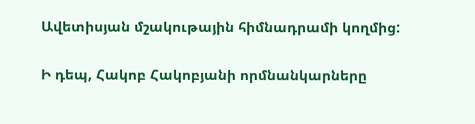Ավետիսյան մշակութային հիմնադրամի կողմից:

Ի դեպ, Հակոբ Հակոբյանի որմնանկարները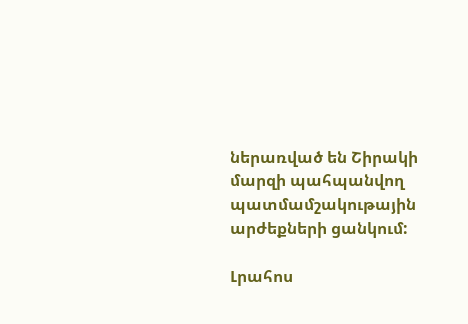ներառված են Շիրակի մարզի պահպանվող պատմամշակութային արժեքների ցանկում:

Լրահոս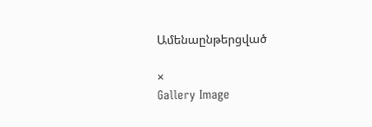Ամենաընթերցված

×
Gallery Image